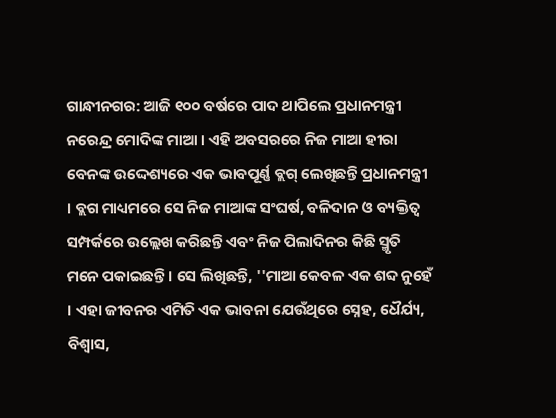ଗାନ୍ଧୀନଗର: ଆଜି ୧୦୦ ବର୍ଷରେ ପାଦ ଥାପିଲେ ପ୍ରଧାନମନ୍ତ୍ରୀ ନରେନ୍ଦ୍ର ମୋଦିଙ୍କ ମାଆ । ଏହି ଅବସରରେ ନିଜ ମାଆ ହୀରା ବେନଙ୍କ ଉଦ୍ଦେଶ୍ୟରେ ଏକ ଭାବପୂର୍ଣ୍ଣ ବ୍ଲଗ୍ ଲେଖିଛନ୍ତି ପ୍ରଧାନମନ୍ତ୍ରୀ । ବ୍ଲଗ ମାଧ୍ୟମରେ ସେ ନିଜ ମାଆଙ୍କ ସଂଘର୍ଷ, ବଳିଦାନ ଓ ବ୍ୟକ୍ତିତ୍ବ ସମ୍ପର୍କରେ ଉଲ୍ଲେଖ କରିଛନ୍ତି ଏବଂ ନିଜ ପିଲାଦିନର କିଛି ସ୍ମୃତି ମନେ ପକାଇଛନ୍ତି । ସେ ଲିଖିଛନ୍ତି, ''ମାଆ କେବଳ ଏକ ଶବ୍ଦ ନୁହେଁ । ଏହା ଜୀବନର ଏମିତି ଏକ ଭାବନା ଯେଉଁଥିରେ ସ୍ନେହ, ଧୈର୍ଯ୍ୟ, ବିଶ୍ୱାସ,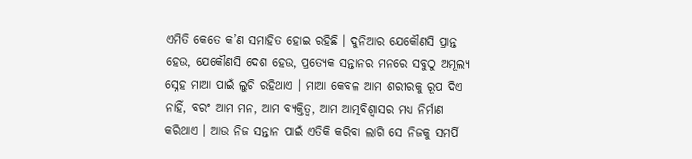ଏମିତି କେତେ କ’ଣ ସମାହିତ ହୋଇ ରହିଛି । ଦୁନିଆର ଯେକୌଣସି ପ୍ରାନ୍ତ ହେଉ, ଯେକୌଣସି ଦେଶ ହେଉ, ପ୍ରତ୍ୟେକ ସନ୍ତାନର ମନରେ ସବୁଠୁ ଅମୂଲ୍ୟ ସ୍ନେହ ମାଆ ପାଇଁ ଲୁଚି ରହିଥାଏ । ମାଆ କେବଳ ଆମ ଶରୀରକୁ ରୂପ ଦିଏ ନାହିଁ, ବରଂ ଆମ ମନ, ଆମ ବ୍ୟକ୍ତିତ୍ୱ, ଆମ ଆତ୍ମବିଶ୍ୱାସର ମଧ୍ୟ ନିର୍ମାଣ କରିଥାଏ । ଆଉ ନିଜ ସନ୍ତାନ ପାଇଁ ଏତିକି କରିବା ଲାଗି ସେ ନିଜକୁ ସମର୍ପି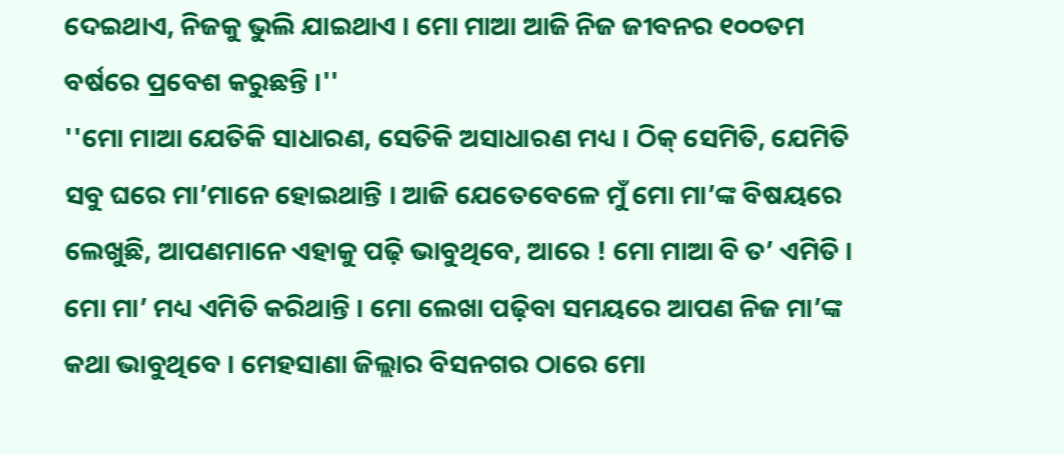ଦେଇଥାଏ, ନିଜକୁ ଭୁଲି ଯାଇଥାଏ । ମୋ ମାଆ ଆଜି ନିଜ ଜୀବନର ୧୦୦ତମ ବର୍ଷରେ ପ୍ରବେଶ କରୁଛନ୍ତି ।''
''ମୋ ମାଆ ଯେତିକି ସାଧାରଣ, ସେତିକି ଅସାଧାରଣ ମଧ୍ୟ । ଠିକ୍ ସେମିତି, ଯେମିତି ସବୁ ଘରେ ମା’ମାନେ ହୋଇଥାନ୍ତି । ଆଜି ଯେତେବେଳେ ମୁଁ ମୋ ମା’ଙ୍କ ବିଷୟରେ ଲେଖୁଛି, ଆପଣମାନେ ଏହାକୁ ପଢ଼ି ଭାବୁଥିବେ, ଆରେ ! ମୋ ମାଆ ବି ତ’ ଏମିତି । ମୋ ମା’ ମଧ୍ୟ ଏମିତି କରିଥାନ୍ତି । ମୋ ଲେଖା ପଢ଼ିବା ସମୟରେ ଆପଣ ନିଜ ମା’ଙ୍କ କଥା ଭାବୁଥିବେ । ମେହସାଣା ଜିଲ୍ଲାର ବିସନଗର ଠାରେ ମୋ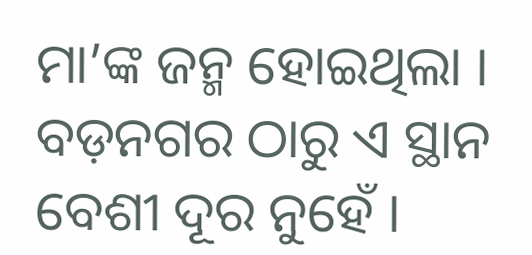ମା’ଙ୍କ ଜନ୍ମ ହୋଇଥିଲା । ବଡ଼ନଗର ଠାରୁ ଏ ସ୍ଥାନ ବେଶୀ ଦୂର ନୁହେଁ ।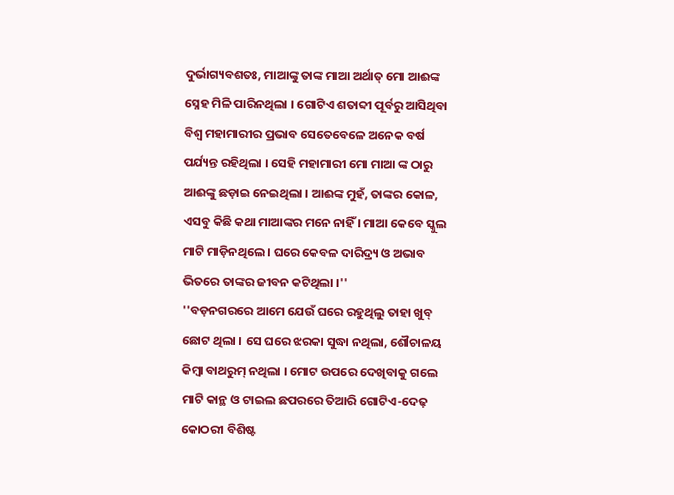ଦୁର୍ଭାଗ୍ୟବଶତଃ, ମାଆଙ୍କୁ ତାଙ୍କ ମାଆ ଅର୍ଥାତ୍ ମୋ ଆଈଙ୍କ ସ୍ନେହ ମିଳି ପାରିନଥିଲା । ଗୋଟିଏ ଶତାବ୍ଦୀ ପୂର୍ବରୁ ଆସିଥିବା ବିଶ୍ୱ ମହାମାରୀର ପ୍ରଭାବ ସେତେବେଳେ ଅନେକ ବର୍ଷ ପର୍ଯ୍ୟନ୍ତ ରହିଥିଲା । ସେହି ମହାମାରୀ ମୋ ମାଆ ଙ୍କ ଠାରୁ ଆଈଙ୍କୁ ଛଡ଼ାଇ ନେଇଥିଲା । ଆଈଙ୍କ ମୁହଁ, ତାଙ୍କର କୋଳ, ଏସବୁ କିଛି କଥା ମାଆଙ୍କର ମନେ ନାହିଁ । ମାଆ କେବେ ସ୍କୁଲ ମାଟି ମାଡ଼ିନଥିଲେ । ଘରେ କେବଳ ଦାରିଦ୍ର୍ୟ ଓ ଅଭାବ ଭିତରେ ତାଙ୍କର ଜୀବନ କଟିଥିଲା ।''
''ବଡ଼ନଗରରେ ଆମେ ଯେଉଁ ଘରେ ରହୁଥିଲୁ ତାହା ଖୁବ୍ ଛୋଟ ଥିଲା । ସେ ଘରେ ଝରକା ସୁଦ୍ଧା ନଥିଲା, ଶୌଚାଳୟ କିମ୍ବା ବାଥରୁମ୍ ନଥିଲା । ମୋଟ ଉପରେ ଦେଖିବାକୁ ଗଲେ ମାଟି କାନ୍ଥ ଓ ଟାଇଲ ଛପରରେ ତିଆରି ଗୋଟିଏ-ଦେଢ଼ କୋଠରୀ ବିଶିଷ୍ଟ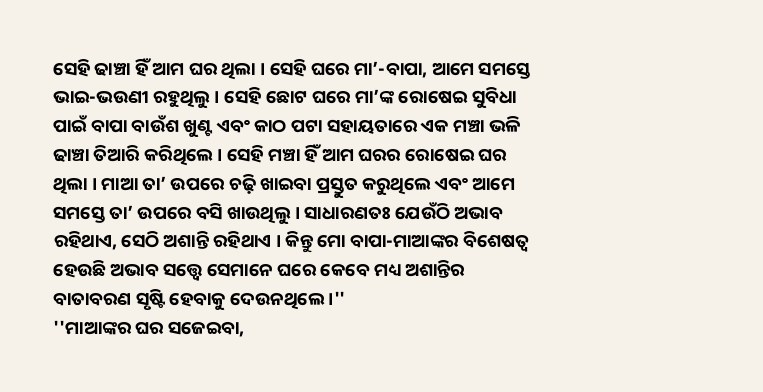ସେହି ଢାଞ୍ଚା ହିଁ ଆମ ଘର ଥିଲା । ସେହି ଘରେ ମା’-ବାପା, ଆମେ ସମସ୍ତେ ଭାଇ-ଭଉଣୀ ରହୁଥିଲୁ । ସେହି ଛୋଟ ଘରେ ମା’ଙ୍କ ରୋଷେଇ ସୁବିଧା ପାଇଁ ବାପା ବାଉଁଶ ଖୁଣ୍ଟ ଏବଂ କାଠ ପଟା ସହାୟତାରେ ଏକ ମଞ୍ଚା ଭଳି ଢାଞ୍ଚା ତିଆରି କରିଥିଲେ । ସେହି ମଞ୍ଚା ହିଁ ଆମ ଘରର ରୋଷେଇ ଘର ଥିଲା । ମାଆ ତା’ ଉପରେ ଚଢ଼ି ଖାଇବା ପ୍ରସ୍ତୁତ କରୁଥିଲେ ଏବଂ ଆମେ ସମସ୍ତେ ତା’ ଉପରେ ବସି ଖାଉଥିଲୁ । ସାଧାରଣତଃ ଯେଉଁଠି ଅଭାବ ରହିଥାଏ, ସେଠି ଅଶାନ୍ତି ରହିଥାଏ । କିନ୍ତୁ ମୋ ବାପା-ମାଆଙ୍କର ବିଶେଷତ୍ୱ ହେଉଛି ଅଭାବ ସତ୍ତ୍ୱେ ସେମାନେ ଘରେ କେବେ ମଧ୍ୟ ଅଶାନ୍ତିର ବାତାବରଣ ସୃଷ୍ଟି ହେବାକୁ ଦେଉନଥିଲେ ।''
''ମାଆଙ୍କର ଘର ସଜେଇବା,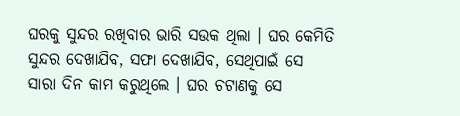ଘରକୁ ସୁନ୍ଦର ରଖିବାର ଭାରି ସଉକ ଥିଲା । ଘର କେମିତି ସୁନ୍ଦର ଦେଖାଯିବ, ସଫା ଦେଖାଯିବ, ସେଥିପାଇଁ ସେ ସାରା ଦିନ କାମ କରୁଥିଲେ । ଘର ଚଟାଣକୁ ସେ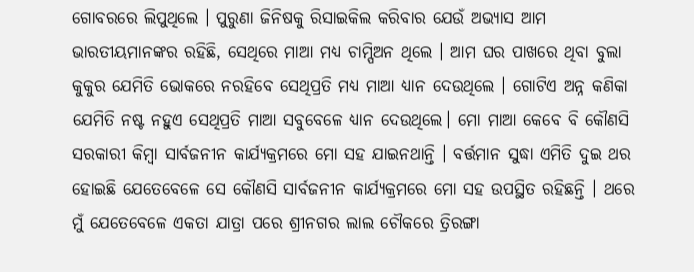ଗୋବରରେ ଲିପୁଥିଲେ । ପୁରୁଣା ଜିନିଷକୁ ରିସାଇକିଲ କରିବାର ଯେଉଁ ଅଭ୍ୟାସ ଆମ ଭାରତୀୟମାନଙ୍କର ରହିଛି, ସେଥିରେ ମାଆ ମଧ୍ୟ ଚାମ୍ପିଅନ ଥିଲେ । ଆମ ଘର ପାଖରେ ଥିବା ବୁଲା କୁକୁର ଯେମିତି ଭୋକରେ ନରହିବେ ସେଥିପ୍ରତି ମଧ୍ୟ ମାଆ ଧ୍ୟାନ ଦେଉଥିଲେ । ଗୋଟିଏ ଅନ୍ନ କଣିକା ଯେମିତି ନଷ୍ଟ ନହୁଏ ସେଥିପ୍ରତି ମାଆ ସବୁବେଳେ ଧ୍ୟାନ ଦେଉଥିଲେ। ମୋ ମାଆ କେବେ ବି କୌଣସି ସରକାରୀ କିମ୍ବା ସାର୍ବଜନୀନ କାର୍ଯ୍ୟକ୍ରମରେ ମୋ ସହ ଯାଇନଥାନ୍ତି । ବର୍ତ୍ତମାନ ସୁଦ୍ଧା ଏମିତି ଦୁଇ ଥର ହୋଇଛି ଯେତେବେଳେ ସେ କୌଣସି ସାର୍ବଜନୀନ କାର୍ଯ୍ୟକ୍ରମରେ ମୋ ସହ ଉପସ୍ଥିତ ରହିଛନ୍ତି । ଥରେ ମୁଁ ଯେତେବେଳେ ଏକତା ଯାତ୍ରା ପରେ ଶ୍ରୀନଗର ଲାଲ ଚୌକରେ ତ୍ରିରଙ୍ଗା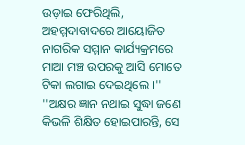ଉଡ଼ାଇ ଫେରିଥିଲି, ଅହମ୍ମଦାବାଦରେ ଆୟୋଜିତ ନାଗରିକ ସମ୍ମାନ କାର୍ଯ୍ୟକ୍ରମରେ ମାଆ ମଞ୍ଚ ଉପରକୁ ଆସି ମୋତେ ଟିକା ଲଗାଇ ଦେଇଥିଲେ ।''
''ଅକ୍ଷର ଜ୍ଞାନ ନଥାଇ ସୁଦ୍ଧା ଜଣେ କିଭଳି ଶିକ୍ଷିତ ହୋଇପାରନ୍ତି, ସେ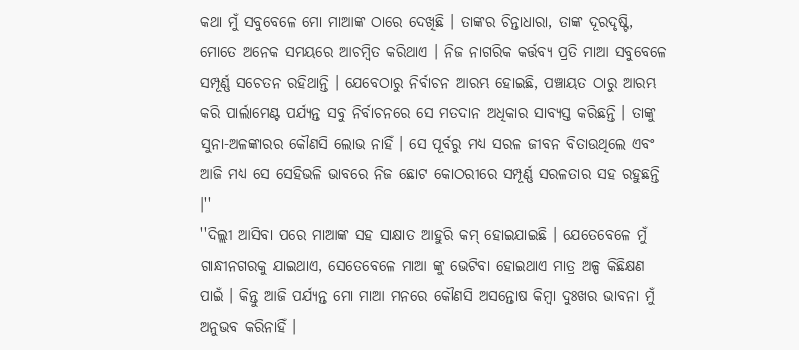କଥା ମୁଁ ସବୁବେଳେ ମୋ ମାଆଙ୍କ ଠାରେ ଦେଖିଛି । ତାଙ୍କର ଚିନ୍ତାଧାରା, ତାଙ୍କ ଦୂରଦୃଷ୍ଟି, ମୋତେ ଅନେକ ସମୟରେ ଆଚମ୍ବିତ କରିଥାଏ । ନିଜ ନାଗରିକ କର୍ତ୍ତବ୍ୟ ପ୍ରତି ମାଆ ସବୁବେଳେ ସମ୍ପୂର୍ଣ୍ଣ ସଚେତନ ରହିଥାନ୍ତି । ଯେବେଠାରୁ ନିର୍ବାଚନ ଆରମ୍ଭ ହୋଇଛି, ପଞ୍ଚାୟତ ଠାରୁ ଆରମ୍ଭ କରି ପାର୍ଲାମେଣ୍ଟ ପର୍ଯ୍ୟନ୍ତ ସବୁ ନିର୍ବାଚନରେ ସେ ମତଦାନ ଅଧିକାର ସାବ୍ୟସ୍ତ କରିଛନ୍ତି । ତାଙ୍କୁ ସୁନା-ଅଳଙ୍କାରର କୌଣସି ଲୋଭ ନାହିଁ । ସେ ପୂର୍ବରୁ ମଧ୍ୟ ସରଳ ଜୀବନ ବିତାଉଥିଲେ ଏବଂ ଆଜି ମଧ୍ୟ ସେ ସେହିଭଳି ଭାବରେ ନିଜ ଛୋଟ କୋଠରୀରେ ସମ୍ପୂର୍ଣ୍ଣ ସରଳତାର ସହ ରହୁଛନ୍ତି ।''
''ଦିଲ୍ଲୀ ଆସିବା ପରେ ମାଆଙ୍କ ସହ ସାକ୍ଷାତ ଆହୁରି କମ୍ ହୋଇଯାଇଛି । ଯେତେବେଳେ ମୁଁ ଗାନ୍ଧୀନଗରକୁ ଯାଇଥାଏ, ସେତେବେଳେ ମାଆ ଙ୍କୁ ଭେଟିବା ହୋଇଥାଏ ମାତ୍ର ଅଳ୍ପ କିଛିକ୍ଷଣ ପାଇଁ । କିନ୍ତୁ ଆଜି ପର୍ଯ୍ୟନ୍ତ ମୋ ମାଆ ମନରେ କୌଣସି ଅସନ୍ତୋଷ କିମ୍ବା ଦୁଃଖର ଭାବନା ମୁଁ ଅନୁଭବ କରିନାହିଁ ।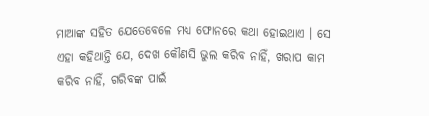ମାଆଙ୍କ ସହିତ ଯେତେବେଳେ ମଧ୍ୟ ଫୋନରେ କଥା ହୋଇଥାଏ । ସେ ଏହା କହିଥାନ୍ତି ଯେ, ଦେଖ କୌଣସି ଭୁଲ କରିବ ନାହିଁ, ଖରାପ କାମ କରିବ ନାହିଁ, ଗରିବଙ୍କ ପାଇଁ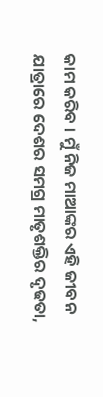କାମ କରିବ । ମୁଁ ନିଜ ମାଆଙ୍କର ଏହି ଜୀବନ ଯାତ୍ରାରେ ଦେଶର ସମଗ୍ର ମାତୃଶକ୍ତିର ଦୃଢତା,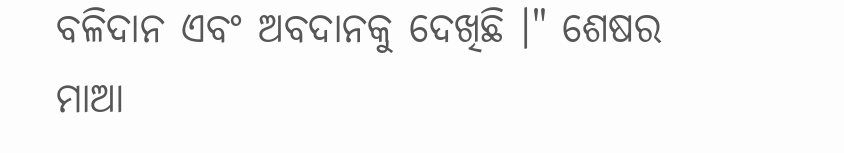ବଳିଦାନ ଏବଂ ଅବଦାନକୁ ଦେଖିଛି ।" ଶେଷର ମାଆ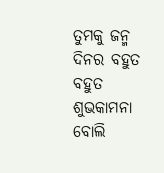ତୁମକୁ ଜନ୍ମ ଦିନର ବହୁତ ବହୁତ ଶୁଭକାମନା ବୋଲି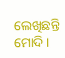ଲେଖିଛନ୍ତି ମୋଦି ।